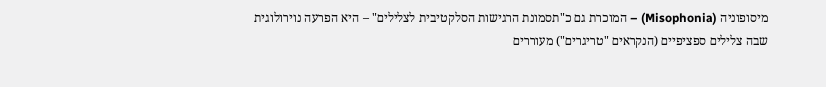מיסופוניה (Misophonia) – המוכרת גם כ"תסמונת הרגישות הסלקטיבית לצלילים" – היא הפרעה נוירולוגית שבה צלילים ספציפיים (הנקראים "טריגרים") מעוררים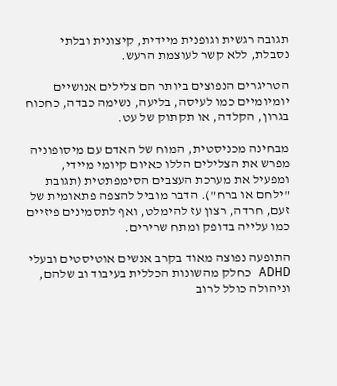תגובה רגשית וגופנית מיידית, קיצונית ובלתי נסבלת, ללא קשר לעוצמת הרעש.

הטריגרים הנפוצים ביותר הם צלילים אנושיים יומיומיים כמו לעיסה, בליעה, נשימה כבדה, כחכוח בגרון, הקלדה, או תקתוק של עט.

מבחינה מכניסטית, המוח של האדם עם מיסופוניה מפרש את הצלילים הללו כאיום קיומי מיידי, ומפעיל את מערכת העצבים הסימפתטית (תגובת "ילחם או ברח"). הדבר מוביל להצפה פתאומית של זעם, חרדה, רצון עז להימלט, ואף לתסמינים פיזיים כמו עלייה בדופק ומתח שרירים.

התופעה נפוצה מאוד בקרב אנשים אוטיסטים ובעלי ADHD כחלק מהשונות הכללית בעיבוד וב שלהם, וניהולה כולל לרוב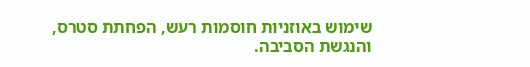שימוש באוזניות חוסמות רעש, הפחתת סטרס, והנגשת הסביבה.